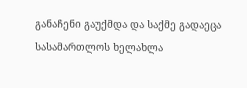განაჩენი გაუქმდა და საქმე გადაეცა სასამართლოს ხელახლა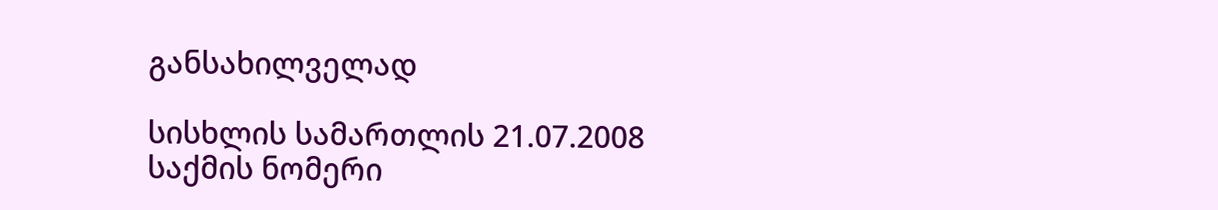განსახილველად

სისხლის სამართლის 21.07.2008
საქმის ნომერი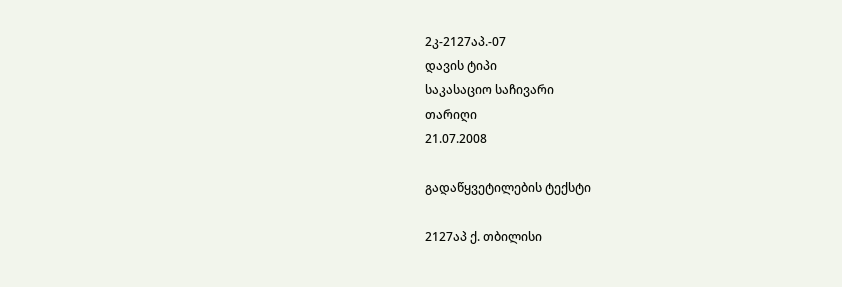2კ-2127აპ.-07
დავის ტიპი
საკასაციო საჩივარი
თარიღი
21.07.2008

გადაწყვეტილების ტექსტი

2127აპ ქ. თბილისი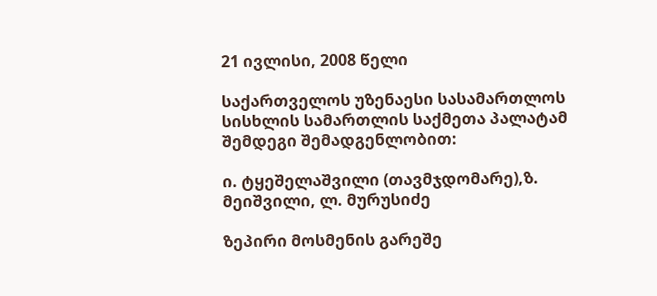21 ივლისი, 2008 წელი

საქართველოს უზენაესი სასამართლოს სისხლის სამართლის საქმეთა პალატამ შემდეგი შემადგენლობით:

ი. ტყეშელაშვილი (თავმჯდომარე),ზ. მეიშვილი, ლ. მურუსიძე

ზეპირი მოსმენის გარეშე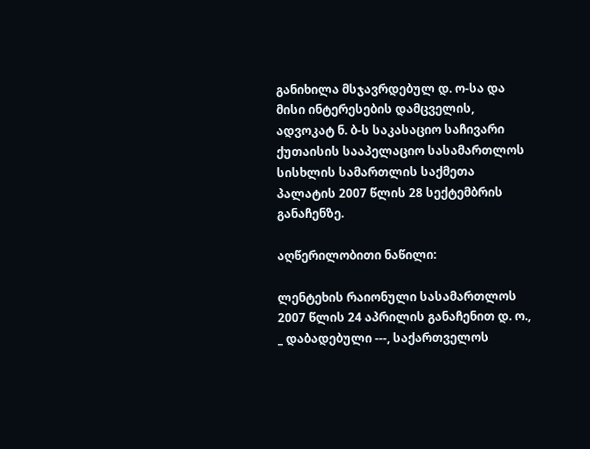განიხილა მსჯავრდებულ დ. ო-სა და მისი ინტერესების დამცველის, ადვოკატ ნ. ბ-ს საკასაციო საჩივარი ქუთაისის სააპელაციო სასამართლოს სისხლის სამართლის საქმეთა პალატის 2007 წლის 28 სექტემბრის განაჩენზე.

აღწერილობითი ნაწილი:

ლენტეხის რაიონული სასამართლოს 2007 წლის 24 აპრილის განაჩენით დ. ო., _ დაბადებული ---, საქართველოს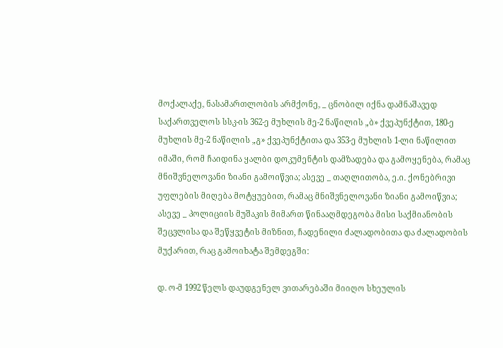მოქალაქე, ნასამართლობის არმქონე, _ ცნობილ იქნა დამნაშავედ საქართველოს სსკ-ის 362-ე მუხლის მე-2 ნაწილის „ბ» ქვეპუნქტით, 180-ე მუხლის მე-2 ნაწილის „გ» ქვეპუნქტითა და 353-ე მუხლის 1-ლი ნაწილით იმაში, რომ ჩაიდინა ყალბი დოკუმენტის დამზადება და გამოყენება, რამაც მნიშვნელოვანი ზიანი გამოიწვია; ასევე _ თაღლითობა, ე.ი. ქონებრივი უფლების მიღება მოტყუებით, რამაც მნიშვნელოვანი ზიანი გამოიწვია; ასევე _ პოლიციის მუშაკის მიმართ წინააღმდეგობა მისი საქმიანობის შეცვლისა და შეწყვეტის მიზნით, ჩადენილი ძალადობითა და ძალადობის მუქარით, რაც გამოიხატა შემდეგში:

დ. ო-მ 1992 წელს დაუდგენელ ვითარებაში მიიღო სხეულის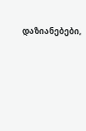დაზიანებები,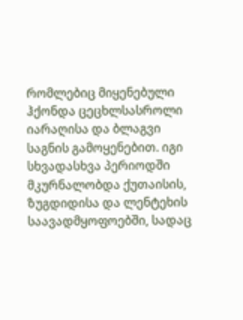რომლებიც მიყენებული ჰქონდა ცეცხლსასროლი იარაღისა და ბლაგვი საგნის გამოყენებით. იგი სხვადასხვა პერიოდში მკურნალობდა ქუთაისის, ზუგდიდისა და ლენტეხის საავადმყოფოებში, სადაც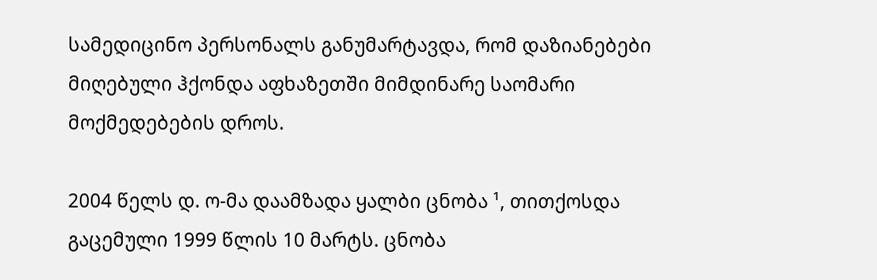სამედიცინო პერსონალს განუმარტავდა, რომ დაზიანებები მიღებული ჰქონდა აფხაზეთში მიმდინარე საომარი მოქმედებების დროს.

2004 წელს დ. ო-მა დაამზადა ყალბი ცნობა ¹, თითქოსდა გაცემული 1999 წლის 10 მარტს. ცნობა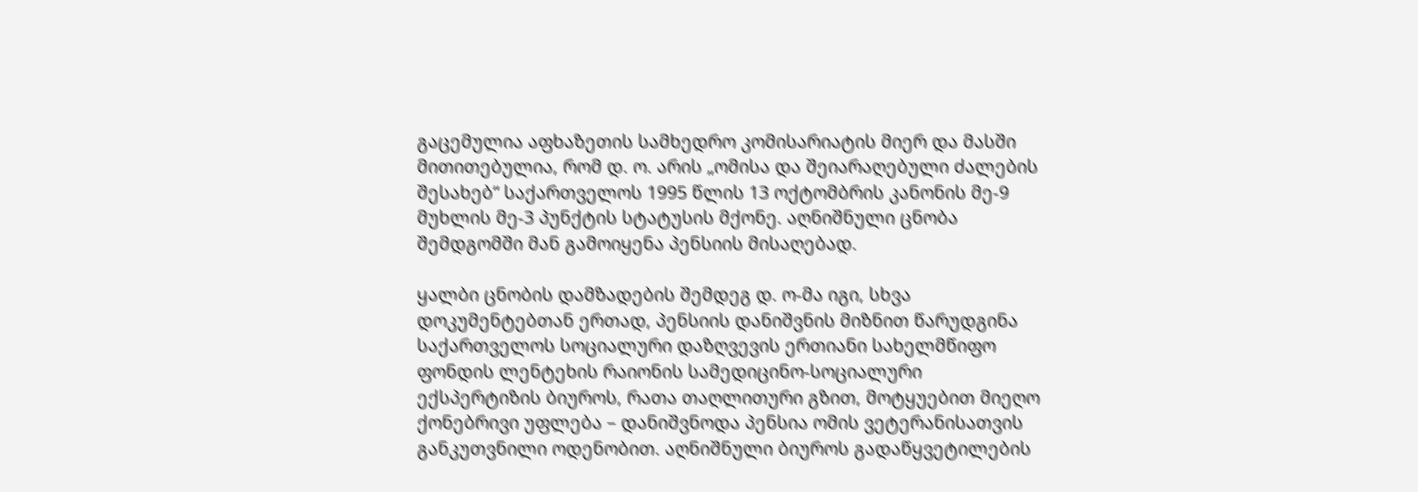გაცემულია აფხაზეთის სამხედრო კომისარიატის მიერ და მასში მითითებულია, რომ დ. ო. არის „ომისა და შეიარაღებული ძალების შესახებ“ საქართველოს 1995 წლის 13 ოქტომბრის კანონის მე-9 მუხლის მე-3 პუნქტის სტატუსის მქონე. აღნიშნული ცნობა შემდგომში მან გამოიყენა პენსიის მისაღებად.

ყალბი ცნობის დამზადების შემდეგ დ. ო-მა იგი, სხვა დოკუმენტებთან ერთად, პენსიის დანიშვნის მიზნით წარუდგინა საქართველოს სოციალური დაზღვევის ერთიანი სახელმწიფო ფონდის ლენტეხის რაიონის სამედიცინო-სოციალური ექსპერტიზის ბიუროს, რათა თაღლითური გზით, მოტყუებით მიეღო ქონებრივი უფლება – დანიშვნოდა პენსია ომის ვეტერანისათვის განკუთვნილი ოდენობით. აღნიშნული ბიუროს გადაწყვეტილების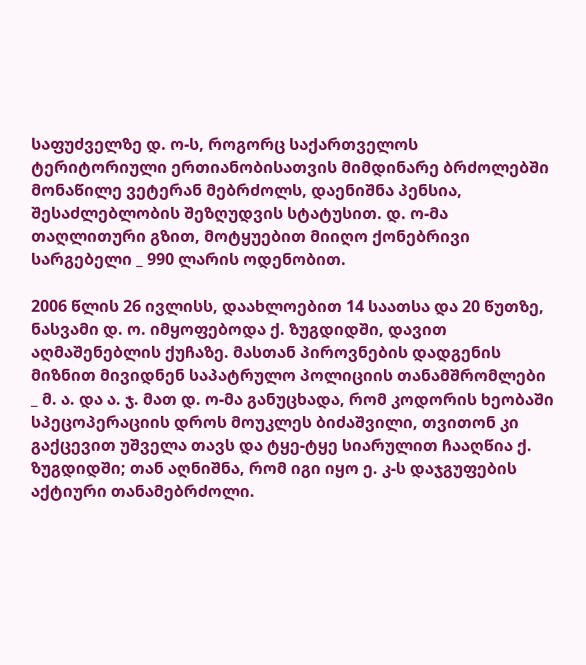საფუძველზე დ. ო-ს, როგორც საქართველოს ტერიტორიული ერთიანობისათვის მიმდინარე ბრძოლებში მონაწილე ვეტერან მებრძოლს, დაენიშნა პენსია, შესაძლებლობის შეზღუდვის სტატუსით. დ. ო-მა თაღლითური გზით, მოტყუებით მიიღო ქონებრივი სარგებელი _ 990 ლარის ოდენობით.

2006 წლის 26 ივლისს, დაახლოებით 14 საათსა და 20 წუთზე, ნასვამი დ. ო. იმყოფებოდა ქ. ზუგდიდში, დავით აღმაშენებლის ქუჩაზე. მასთან პიროვნების დადგენის მიზნით მივიდნენ საპატრულო პოლიციის თანამშრომლები _ მ. ა. და ა. ჯ. მათ დ. ო-მა განუცხადა, რომ კოდორის ხეობაში სპეცოპერაციის დროს მოუკლეს ბიძაშვილი, თვითონ კი გაქცევით უშველა თავს და ტყე-ტყე სიარულით ჩააღწია ქ. ზუგდიდში; თან აღნიშნა, რომ იგი იყო ე. კ-ს დაჯგუფების აქტიური თანამებრძოლი.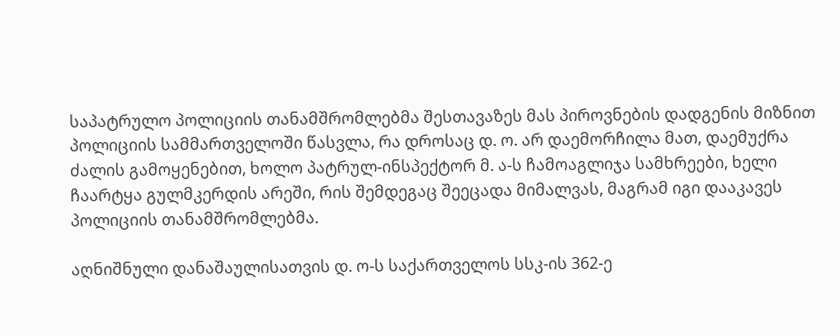საპატრულო პოლიციის თანამშრომლებმა შესთავაზეს მას პიროვნების დადგენის მიზნით პოლიციის სამმართველოში წასვლა, რა დროსაც დ. ო. არ დაემორჩილა მათ, დაემუქრა ძალის გამოყენებით, ხოლო პატრულ-ინსპექტორ მ. ა-ს ჩამოაგლიჯა სამხრეები, ხელი ჩაარტყა გულმკერდის არეში, რის შემდეგაც შეეცადა მიმალვას, მაგრამ იგი დააკავეს პოლიციის თანამშრომლებმა.

აღნიშნული დანაშაულისათვის დ. ო-ს საქართველოს სსკ-ის 362-ე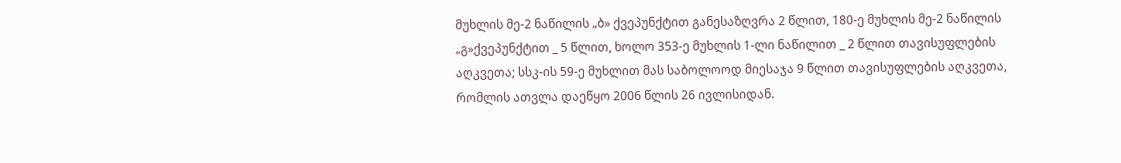მუხლის მე-2 ნაწილის „ბ» ქვეპუნქტით განესაზღვრა 2 წლით, 180-ე მუხლის მე-2 ნაწილის „გ»ქვეპუნქტით _ 5 წლით, ხოლო 353-ე მუხლის 1-ლი ნაწილით _ 2 წლით თავისუფლების აღკვეთა; სსკ-ის 59-ე მუხლით მას საბოლოოდ მიესაჯა 9 წლით თავისუფლების აღკვეთა, რომლის ათვლა დაეწყო 2006 წლის 26 ივლისიდან.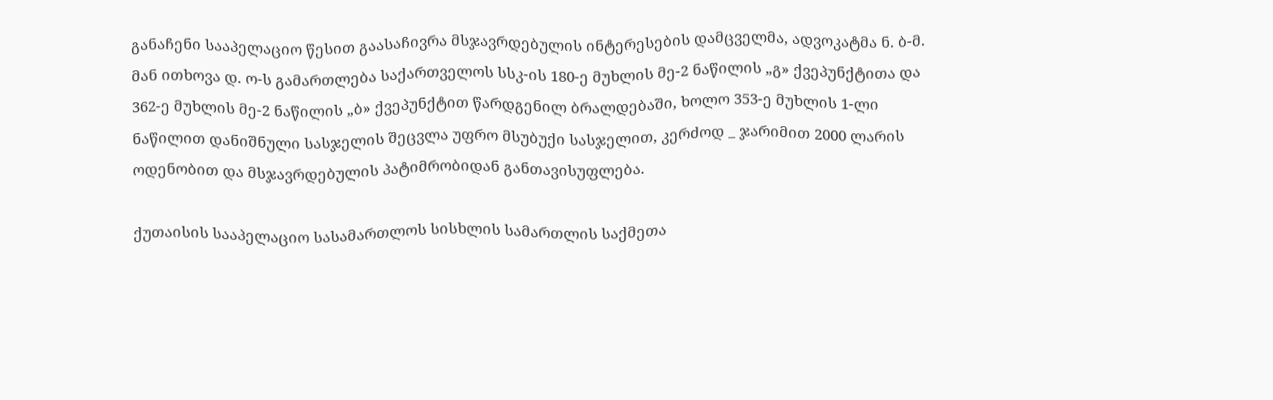განაჩენი სააპელაციო წესით გაასაჩივრა მსჯავრდებულის ინტერესების დამცველმა, ადვოკატმა ნ. ბ-მ. მან ითხოვა დ. ო-ს გამართლება საქართველოს სსკ-ის 180-ე მუხლის მე-2 ნაწილის „გ» ქვეპუნქტითა და 362-ე მუხლის მე-2 ნაწილის „ბ» ქვეპუნქტით წარდგენილ ბრალდებაში, ხოლო 353-ე მუხლის 1-ლი ნაწილით დანიშნული სასჯელის შეცვლა უფრო მსუბუქი სასჯელით, კერძოდ _ ჯარიმით 2000 ლარის ოდენობით და მსჯავრდებულის პატიმრობიდან განთავისუფლება.

ქუთაისის სააპელაციო სასამართლოს სისხლის სამართლის საქმეთა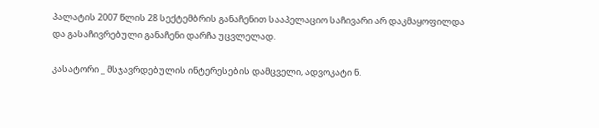პალატის 2007 წლის 28 სექტემბრის განაჩენით სააპელაციო საჩივარი არ დაკმაყოფილდა და გასაჩივრებული განაჩენი დარჩა უცვლელად.

კასატორი _ მსჯავრდებულის ინტერესების დამცველი, ადვოკატი ნ.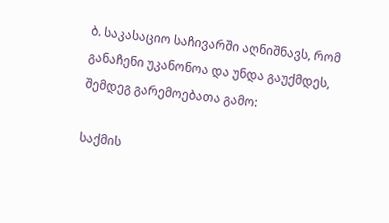ბ. საკასაციო საჩივარში აღნიშნავს, რომ განაჩენი უკანონოა და უნდა გაუქმდეს, შემდეგ გარემოებათა გამო:

საქმის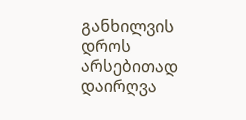განხილვის დროს არსებითად დაირღვა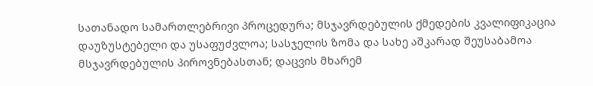სათანადო სამართლებრივი პროცედურა; მსჯავრდებულის ქმედების კვალიფიკაცია დაუზუსტებელი და უსაფუძვლოა; სასჯელის ზომა და სახე აშკარად შეუსაბამოა მსჯავრდებულის პიროვნებასთან; დაცვის მხარემ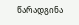წარადგინა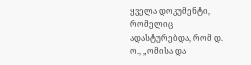ყველა დოკუმენტი, რომელიც ადასტურებდა, რომ დ. ო., „ომისა და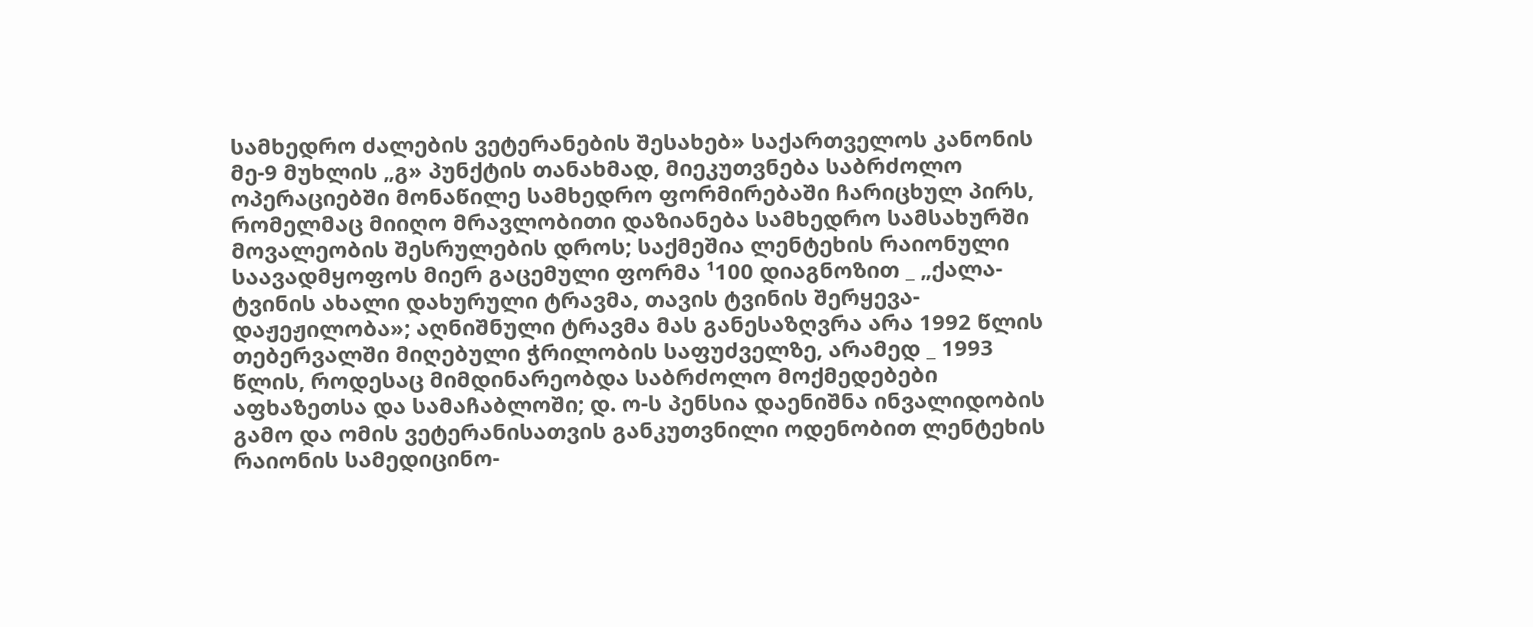სამხედრო ძალების ვეტერანების შესახებ» საქართველოს კანონის მე-9 მუხლის „გ» პუნქტის თანახმად, მიეკუთვნება საბრძოლო ოპერაციებში მონაწილე სამხედრო ფორმირებაში ჩარიცხულ პირს, რომელმაც მიიღო მრავლობითი დაზიანება სამხედრო სამსახურში მოვალეობის შესრულების დროს; საქმეშია ლენტეხის რაიონული საავადმყოფოს მიერ გაცემული ფორმა ¹100 დიაგნოზით _ „ქალა-ტვინის ახალი დახურული ტრავმა, თავის ტვინის შერყევა-დაჟეჟილობა»; აღნიშნული ტრავმა მას განესაზღვრა არა 1992 წლის თებერვალში მიღებული ჭრილობის საფუძველზე, არამედ _ 1993 წლის, როდესაც მიმდინარეობდა საბრძოლო მოქმედებები აფხაზეთსა და სამაჩაბლოში; დ. ო-ს პენსია დაენიშნა ინვალიდობის გამო და ომის ვეტერანისათვის განკუთვნილი ოდენობით ლენტეხის რაიონის სამედიცინო-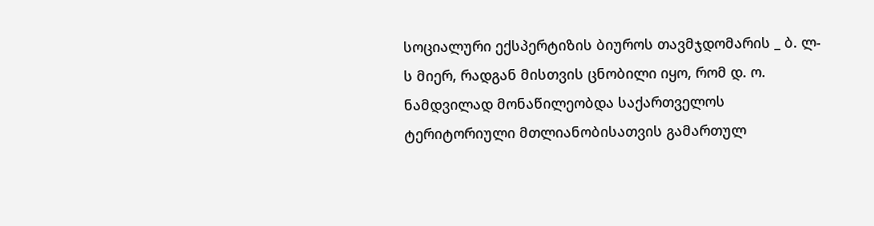სოციალური ექსპერტიზის ბიუროს თავმჯდომარის _ ბ. ლ-ს მიერ, რადგან მისთვის ცნობილი იყო, რომ დ. ო. ნამდვილად მონაწილეობდა საქართველოს ტერიტორიული მთლიანობისათვის გამართულ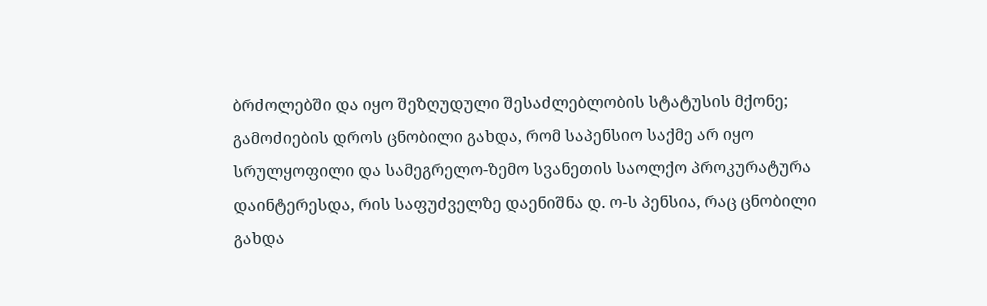ბრძოლებში და იყო შეზღუდული შესაძლებლობის სტატუსის მქონე; გამოძიების დროს ცნობილი გახდა, რომ საპენსიო საქმე არ იყო სრულყოფილი და სამეგრელო-ზემო სვანეთის საოლქო პროკურატურა დაინტერესდა, რის საფუძველზე დაენიშნა დ. ო-ს პენსია, რაც ცნობილი გახდა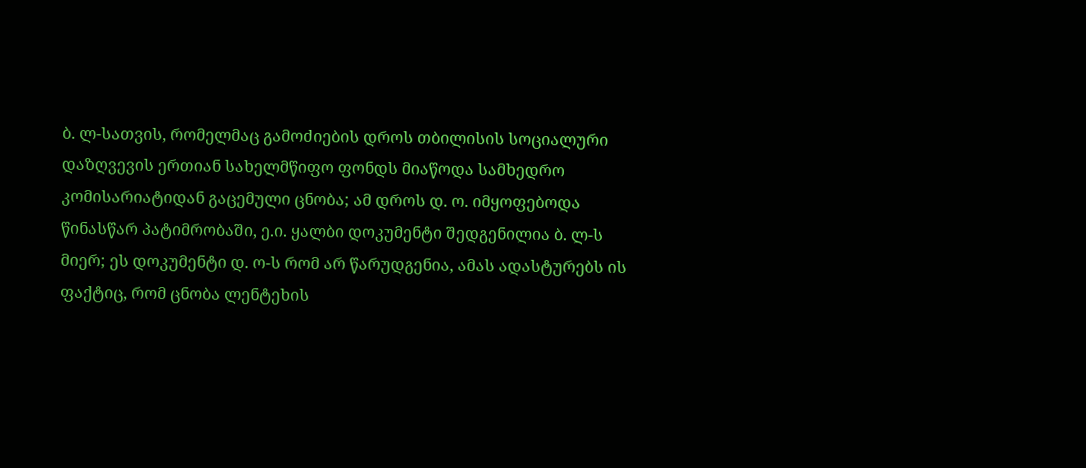ბ. ლ-სათვის, რომელმაც გამოძიების დროს თბილისის სოციალური დაზღვევის ერთიან სახელმწიფო ფონდს მიაწოდა სამხედრო კომისარიატიდან გაცემული ცნობა; ამ დროს დ. ო. იმყოფებოდა წინასწარ პატიმრობაში, ე.ი. ყალბი დოკუმენტი შედგენილია ბ. ლ-ს მიერ; ეს დოკუმენტი დ. ო-ს რომ არ წარუდგენია, ამას ადასტურებს ის ფაქტიც, რომ ცნობა ლენტეხის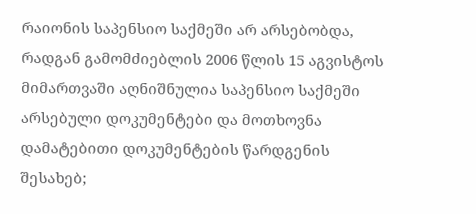რაიონის საპენსიო საქმეში არ არსებობდა, რადგან გამომძიებლის 2006 წლის 15 აგვისტოს მიმართვაში აღნიშნულია საპენსიო საქმეში არსებული დოკუმენტები და მოთხოვნა დამატებითი დოკუმენტების წარდგენის შესახებ;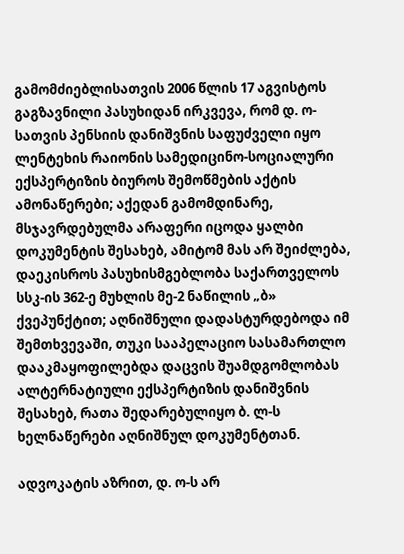გამომძიებლისათვის 2006 წლის 17 აგვისტოს გაგზავნილი პასუხიდან ირკვევა, რომ დ. ო-სათვის პენსიის დანიშვნის საფუძველი იყო ლენტეხის რაიონის სამედიცინო-სოციალური ექსპერტიზის ბიუროს შემოწმების აქტის ამონაწერები; აქედან გამომდინარე, მსჯავრდებულმა არაფერი იცოდა ყალბი დოკუმენტის შესახებ, ამიტომ მას არ შეიძლება, დაეკისროს პასუხისმგებლობა საქართველოს სსკ-ის 362-ე მუხლის მე-2 ნაწილის „ბ» ქვეპუნქტით; აღნიშნული დადასტურდებოდა იმ შემთხვევაში, თუკი სააპელაციო სასამართლო დააკმაყოფილებდა დაცვის შუამდგომლობას ალტერნატიული ექსპერტიზის დანიშვნის შესახებ, რათა შედარებულიყო ბ. ლ-ს ხელნაწერები აღნიშნულ დოკუმენტთან.

ადვოკატის აზრით, დ. ო-ს არ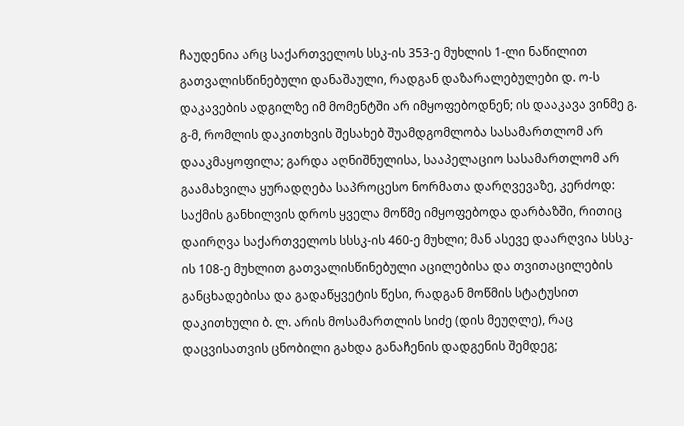ჩაუდენია არც საქართველოს სსკ-ის 353-ე მუხლის 1-ლი ნაწილით გათვალისწინებული დანაშაული, რადგან დაზარალებულები დ. ო-ს დაკავების ადგილზე იმ მომენტში არ იმყოფებოდნენ; ის დააკავა ვინმე გ. გ-მ, რომლის დაკითხვის შესახებ შუამდგომლობა სასამართლომ არ დააკმაყოფილა; გარდა აღნიშნულისა, სააპელაციო სასამართლომ არ გაამახვილა ყურადღება საპროცესო ნორმათა დარღვევაზე, კერძოდ: საქმის განხილვის დროს ყველა მოწმე იმყოფებოდა დარბაზში, რითიც დაირღვა საქართველოს სსსკ-ის 460-ე მუხლი; მან ასევე დაარღვია სსსკ-ის 108-ე მუხლით გათვალისწინებული აცილებისა და თვითაცილების განცხადებისა და გადაწყვეტის წესი, რადგან მოწმის სტატუსით დაკითხული ბ. ლ. არის მოსამართლის სიძე (დის მეუღლე), რაც დაცვისათვის ცნობილი გახდა განაჩენის დადგენის შემდეგ;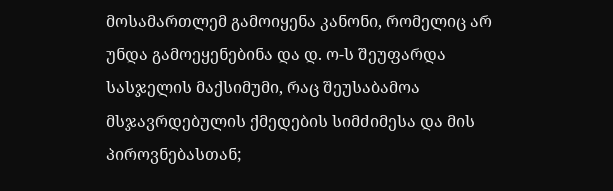მოსამართლემ გამოიყენა კანონი, რომელიც არ უნდა გამოეყენებინა და დ. ო-ს შეუფარდა სასჯელის მაქსიმუმი, რაც შეუსაბამოა მსჯავრდებულის ქმედების სიმძიმესა და მის პიროვნებასთან;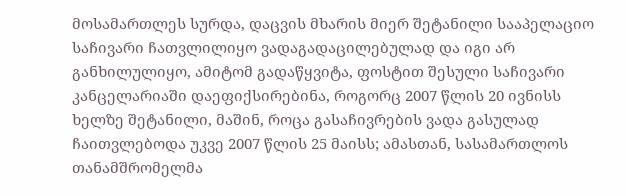მოსამართლეს სურდა, დაცვის მხარის მიერ შეტანილი სააპელაციო საჩივარი ჩათვლილიყო ვადაგადაცილებულად და იგი არ განხილულიყო, ამიტომ გადაწყვიტა, ფოსტით შესული საჩივარი კანცელარიაში დაეფიქსირებინა, როგორც 2007 წლის 20 ივნისს ხელზე შეტანილი, მაშინ, როცა გასაჩივრების ვადა გასულად ჩაითვლებოდა უკვე 2007 წლის 25 მაისს; ამასთან, სასამართლოს თანამშრომელმა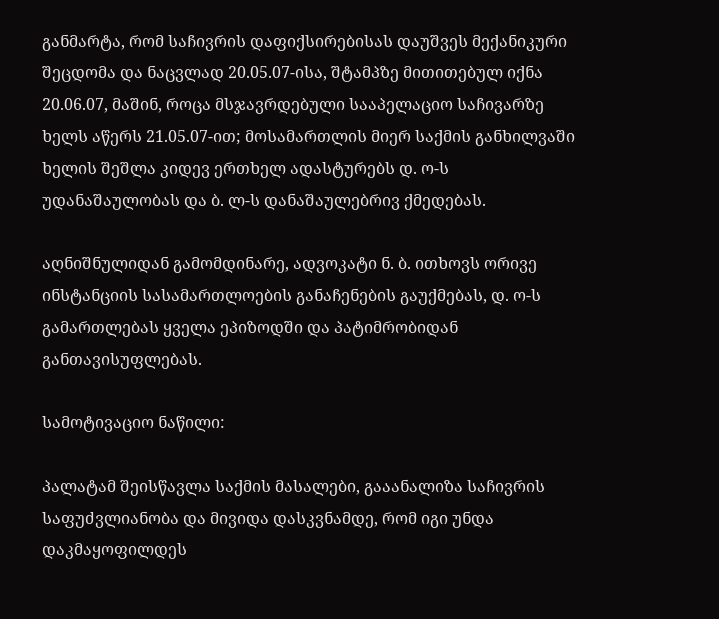განმარტა, რომ საჩივრის დაფიქსირებისას დაუშვეს მექანიკური შეცდომა და ნაცვლად 20.05.07-ისა, შტამპზე მითითებულ იქნა 20.06.07, მაშინ, როცა მსჯავრდებული სააპელაციო საჩივარზე ხელს აწერს 21.05.07-ით; მოსამართლის მიერ საქმის განხილვაში ხელის შეშლა კიდევ ერთხელ ადასტურებს დ. ო-ს უდანაშაულობას და ბ. ლ-ს დანაშაულებრივ ქმედებას.

აღნიშნულიდან გამომდინარე, ადვოკატი ნ. ბ. ითხოვს ორივე ინსტანციის სასამართლოების განაჩენების გაუქმებას, დ. ო-ს გამართლებას ყველა ეპიზოდში და პატიმრობიდან განთავისუფლებას.

სამოტივაციო ნაწილი:

პალატამ შეისწავლა საქმის მასალები, გააანალიზა საჩივრის საფუძვლიანობა და მივიდა დასკვნამდე, რომ იგი უნდა დაკმაყოფილდეს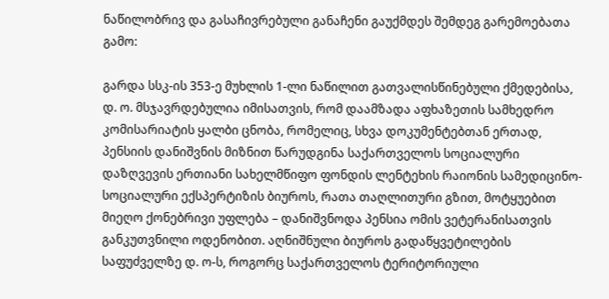ნაწილობრივ და გასაჩივრებული განაჩენი გაუქმდეს შემდეგ გარემოებათა გამო:

გარდა სსკ-ის 353-ე მუხლის 1-ლი ნაწილით გათვალისწინებული ქმედებისა, დ. ო. მსჯავრდებულია იმისათვის, რომ დაამზადა აფხაზეთის სამხედრო კომისარიატის ყალბი ცნობა, რომელიც, სხვა დოკუმენტებთან ერთად, პენსიის დანიშვნის მიზნით წარუდგინა საქართველოს სოციალური დაზღვევის ერთიანი სახელმწიფო ფონდის ლენტეხის რაიონის სამედიცინო-სოციალური ექსპერტიზის ბიუროს, რათა თაღლითური გზით, მოტყუებით მიეღო ქონებრივი უფლება – დანიშვნოდა პენსია ომის ვეტერანისათვის განკუთვნილი ოდენობით. აღნიშნული ბიუროს გადაწყვეტილების საფუძველზე დ. ო-ს, როგორც საქართველოს ტერიტორიული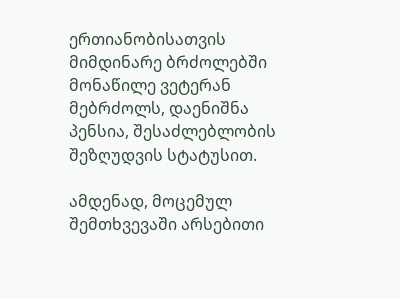ერთიანობისათვის მიმდინარე ბრძოლებში მონაწილე ვეტერან მებრძოლს, დაენიშნა პენსია, შესაძლებლობის შეზღუდვის სტატუსით.

ამდენად, მოცემულ შემთხვევაში არსებითი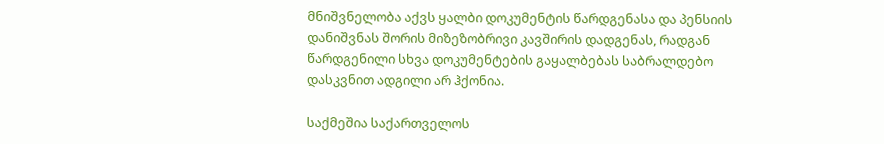მნიშვნელობა აქვს ყალბი დოკუმენტის წარდგენასა და პენსიის დანიშვნას შორის მიზეზობრივი კავშირის დადგენას, რადგან წარდგენილი სხვა დოკუმენტების გაყალბებას საბრალდებო დასკვნით ადგილი არ ჰქონია.

საქმეშია საქართველოს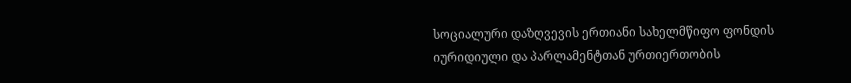სოციალური დაზღვევის ერთიანი სახელმწიფო ფონდის იურიდიული და პარლამენტთან ურთიერთობის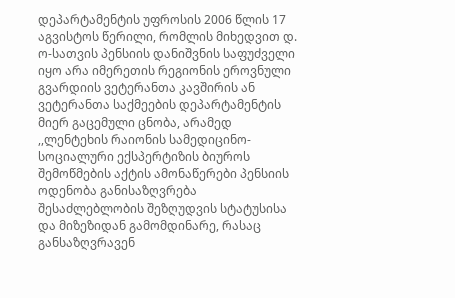დეპარტამენტის უფროსის 2006 წლის 17 აგვისტოს წერილი, რომლის მიხედვით დ. ო-სათვის პენსიის დანიშვნის საფუძველი იყო არა იმერეთის რეგიონის ეროვნული გვარდიის ვეტერანთა კავშირის ან ვეტერანთა საქმეების დეპარტამენტის მიერ გაცემული ცნობა, არამედ ,,ლენტეხის რაიონის სამედიცინო-სოციალური ექსპერტიზის ბიუროს შემოწმების აქტის ამონაწერები პენსიის ოდენობა განისაზღვრება შესაძლებლობის შეზღუდვის სტატუსისა და მიზეზიდან გამომდინარე, რასაც განსაზღვრავენ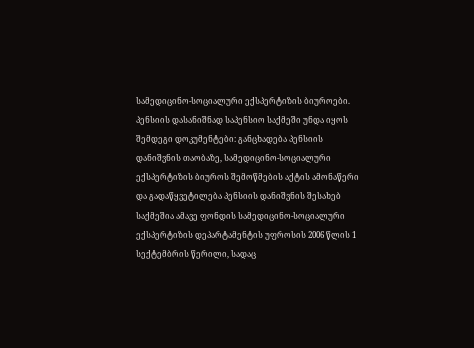სამედიცინო-სოციალური ექსპერტიზის ბიუროები. პენსიის დასანიშნად საპენსიო საქმეში უნდა იყოს შემდეგი დოკუმენტები: განცხადება პენსიის დანიშვნის თაობაზე, სამედიცინო-სოციალური ექსპერტიზის ბიუროს შემოწმების აქტის ამონაწერი და გადაწყვეტილება პენსიის დანიშვნის შესახებ საქმეშია ამავე ფონდის სამედიცინო-სოციალური ექსპერტიზის დეპარტამენტის უფროსის 2006 წლის 1 სექტემბრის წერილი, სადაც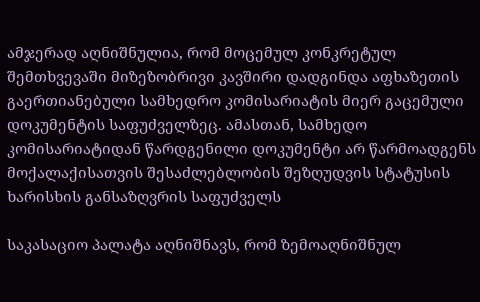ამჯერად აღნიშნულია, რომ მოცემულ კონკრეტულ შემთხვევაში მიზეზობრივი კავშირი დადგინდა აფხაზეთის გაერთიანებული სამხედრო კომისარიატის მიერ გაცემული დოკუმენტის საფუძველზეც. ამასთან, სამხედო კომისარიატიდან წარდგენილი დოკუმენტი არ წარმოადგენს მოქალაქისათვის შესაძლებლობის შეზღუდვის სტატუსის ხარისხის განსაზღვრის საფუძველს

საკასაციო პალატა აღნიშნავს, რომ ზემოაღნიშნულ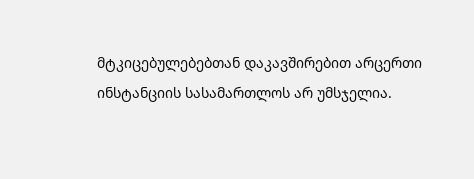მტკიცებულებებთან დაკავშირებით არცერთი ინსტანციის სასამართლოს არ უმსჯელია.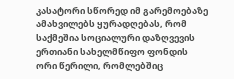კასატორი სწორედ იმ გარემოებაზე ამახვილებს ყურადღებას, რომ საქმეშია სოციალური დაზღვევის ერთიანი სახელმწიფო ფონდის ორი წერილი, რომლებშიც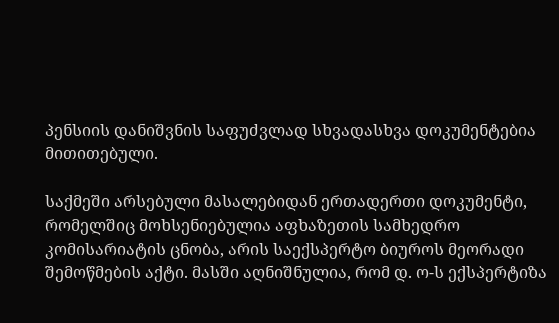პენსიის დანიშვნის საფუძვლად სხვადასხვა დოკუმენტებია მითითებული.

საქმეში არსებული მასალებიდან ერთადერთი დოკუმენტი, რომელშიც მოხსენიებულია აფხაზეთის სამხედრო კომისარიატის ცნობა, არის საექსპერტო ბიუროს მეორადი შემოწმების აქტი. მასში აღნიშნულია, რომ დ. ო-ს ექსპერტიზა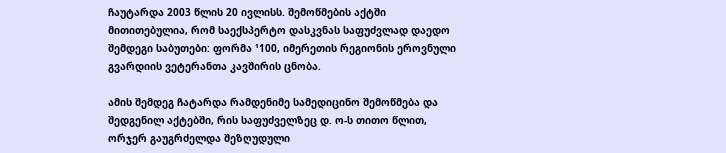ჩაუტარდა 2003 წლის 20 ივლისს. შემოწმების აქტში მითითებულია, რომ საექსპერტო დასკვნას საფუძვლად დაედო შემდეგი საბუთები: ფორმა ¹100, იმერეთის რეგიონის ეროვნული გვარდიის ვეტერანთა კავშირის ცნობა.

ამის შემდეგ ჩატარდა რამდენიმე სამედიცინო შემოწმება და შედგენილ აქტებში, რის საფუძველზეც დ. ო-ს თითო წლით, ორჯერ გაუგრძელდა შეზღუდული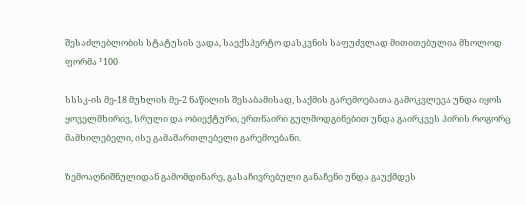შესაძლებლობის სტატუსის ვადა, საექსპერტო დასკვნის საფუძვლად მითითებულია მხოლოდ ფორმა ¹100

სსსკ-ის მე-18 მუხლის მე-2 ნაწილის შესაბამისად, საქმის გარემოებათა გამოკვლევა უნდა იყოს ყოველმხირივ, სრული და ობიექტური, ერთნაირი გულმოდგინებით უნდა გაირკვეს პირის როგორც მამხილებელი, ისე გამამართლებელი გარემოებანი.

ზემოაღნიშნულიდან გამომდინარე, გასაჩივრებული განაჩენი უნდა გაუქმდეს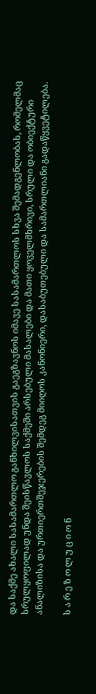და საქმე ახალი სასამართლო განხილვისათვის გაეგზავნოს იმავე სასამართლოს სხვა შემადგენლობას, რომელმაც სრულყოფილად უნდა შეისწავლოს საქმეში არსებული მასალები და მათი ყოველმხრივი, სრული და ობიექტური ანალიზისა და ურთიერთშეჯერების შემდეგ მიიღოს კანონიერი, დასაბუთებული და სამართლიანი გადაწყვეტილება.

ს ა რ ე ზ ო ლ უ ც ი ო ნ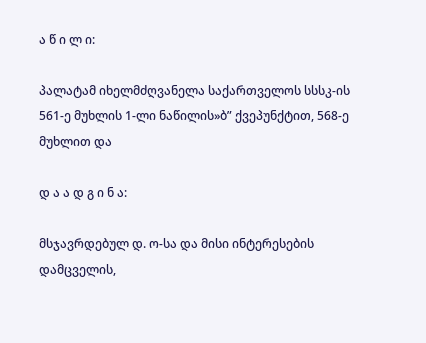ა წ ი ლ ი:

პალატამ იხელმძღვანელა საქართველოს სსსკ-ის 561-ე მუხლის 1-ლი ნაწილის»ბ” ქვეპუნქტით, 568-ე მუხლით და

დ ა ა დ გ ი ნ ა:

მსჯავრდებულ დ. ო-სა და მისი ინტერესების დამცველის,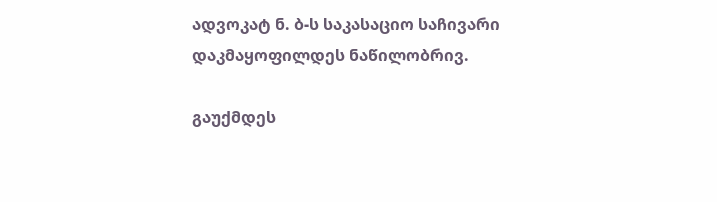ადვოკატ ნ. ბ-ს საკასაციო საჩივარი დაკმაყოფილდეს ნაწილობრივ.

გაუქმდეს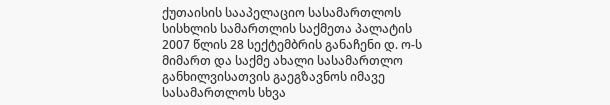ქუთაისის სააპელაციო სასამართლოს სისხლის სამართლის საქმეთა პალატის 2007 წლის 28 სექტემბრის განაჩენი დ. ო-ს მიმართ და საქმე ახალი სასამართლო განხილვისათვის გაეგზავნოს იმავე სასამართლოს სხვა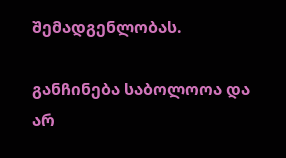შემადგენლობას.

განჩინება საბოლოოა და არ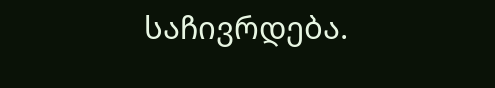საჩივრდება.